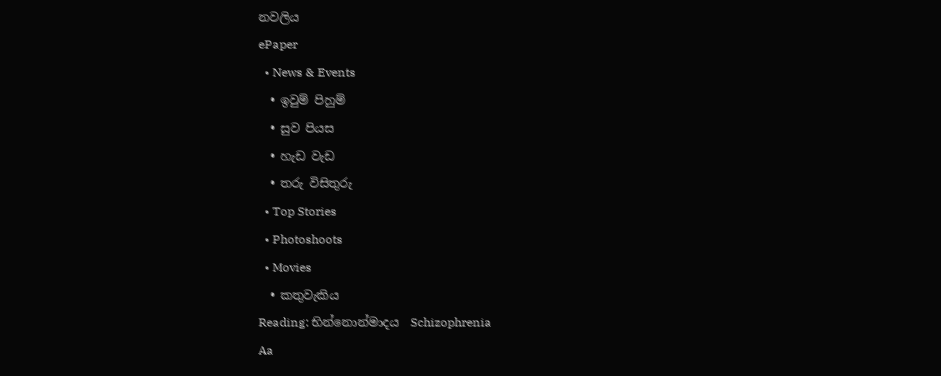නවලිය
ePaper
  • News & Events
  • ඉවුම් පිහුම්
  • සුව පියස
  • හැඩ වැඩ
  • තරු විසිතුරු
  • Top Stories
  • Photoshoots
  • Movies
  • කතුවැකිය
Reading: භින්නොන්මාදය  Schizophrenia
Aa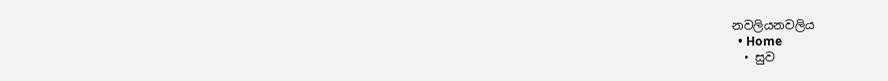නවලියනවලිය
  • Home
  • සුව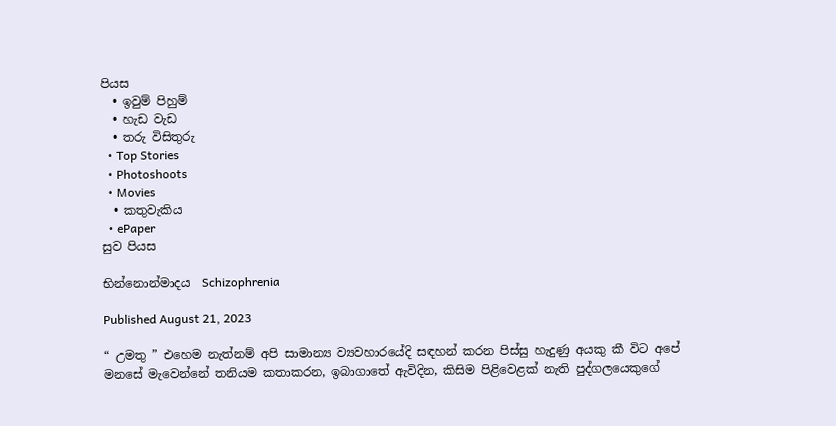පියස
  • ඉවුම් පිහුම්
  • හැඩ වැඩ
  • තරු විසිතුරු
  • Top Stories
  • Photoshoots
  • Movies
  • කතුවැකිය
  • ePaper
සුව පියස

භින්නොන්මාදය  Schizophrenia

Published August 21, 2023

“ උමතු ” එහෙම නැත්නම් අපි සාමාන්‍ය ව්‍යවහාරයේදි සඳහන් කරන පිස්සු හැදුණු අයකු කී විට අපේ මනසේ මැවෙන්නේ තනියම කතාකරන, ඉබාගාතේ ඇවිදින, කිසිම පිළිවෙළක් නැති පුද්ගලයෙකුගේ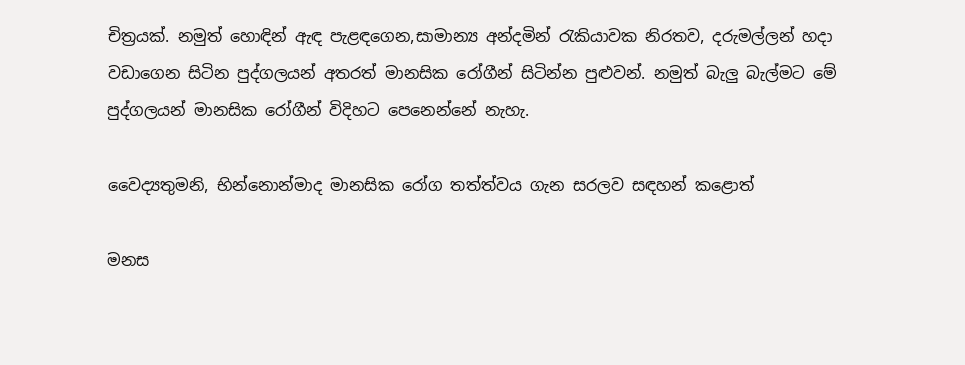චිත්‍රයක්. නමුත් හොඳින් ඇඳ පැළඳගෙන,සාමාන්‍ය අන්දමින් රැකියාවක නිරතව, දරුමල්ලන් හදා වඩාගෙන සිටින පුද්ගලයන් අතරත් මානසික රෝගීන් සිටින්න පුළුවන්. නමුත් බැලු බැල්මට මේ පුද්ගලයන් මානසික රෝගීන් විදිහට පෙනෙන්නේ නැහැ.

වෛද්‍යතුමනි, භින්නොන්මාද මානසික රෝග තත්ත්වය ගැන සරලව සඳහන් කළොත්

මනස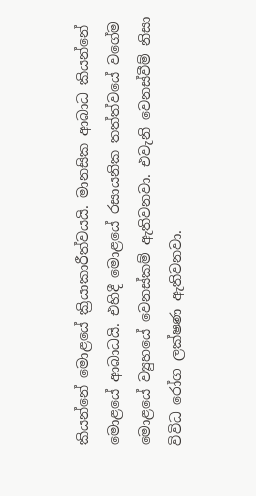කියන්නේ මොළයේ ක්‍රියාකාරීත්වයයි. මානසික ආබාධ කියන්නේ මොළයේ ආබාධයි. එහිදී මොළයේ රසායනික තත්ත්වයේ වගේම මොළයේ ව්‍යුහයේ වෙනස්කම් ඇතිවනවා. එවැනි වෙනස්වීම් නිසා විවිධ රෝග ලක්ෂණ ඇතිවනවා.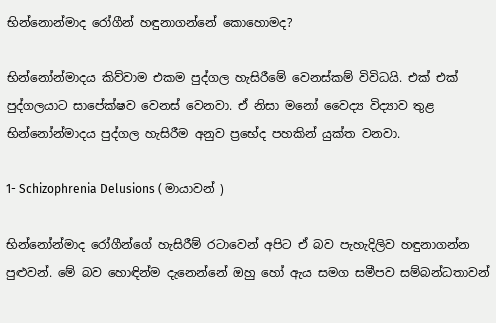භින්නොන්මාද රෝගීන් හඳුනාගන්නේ කොහොමද?

භින්නෝන්මාදය කිව්වාම එකම පුද්ගල හැසිරීමේ වෙනස්කම් විවිධයි. එක් එක් පුද්ගලයාට සාපේක්ෂව වෙනස් වෙනවා. ඒ නිසා මනෝ වෛද්‍ය විද්‍යාව තුළ භින්නෝන්මාදය පුද්ගල හැසිරීම අනුව ප්‍රභේද පහකින් යුක්ත වනවා.

1- Schizophrenia Delusions ( මායාවන් )

භින්නෝන්මාද රෝගීන්ගේ හැසිරීම් රටාවෙන් අපිට ඒ බව පැහැදිලිව හඳුනාගන්න පුළුවන්. මේ බව හොඳින්ම දැනෙන්නේ ඔහු හෝ ඇය සමග සමීපව සම්බන්ධතාවන්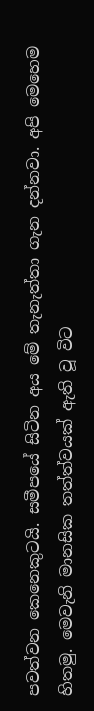පවත්වන කෙනෙකුටයි. සමීපයේ සිටින අය මේ තැනැත්තා ගැන දන්නවා. අපි මෙහෙම හිතමු. මෙවැනි මානසික තත්ත්වයක් ඇති වූ විට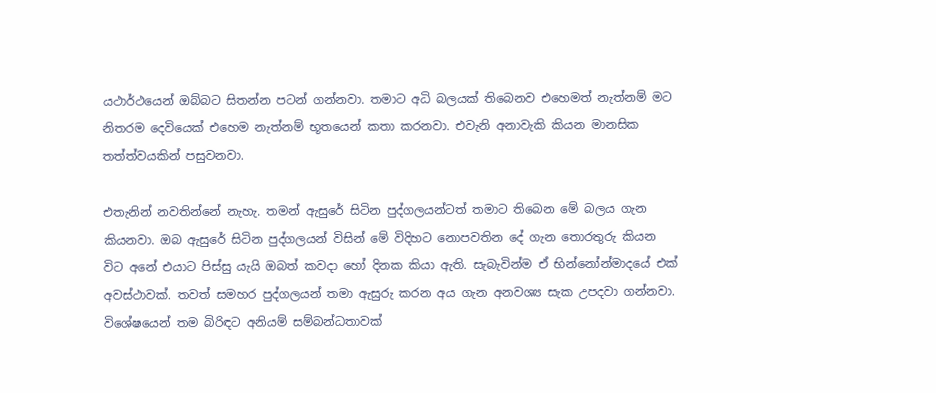යථාර්ථයෙන් ඔබ්බට සිතන්න පටන් ගන්නවා. තමාට අධි බලයක් තිබෙනව එහෙමත් නැත්නම් මට නිතරම දෙවියෙක් එහෙම නැත්නම් භූතයෙන් කතා කරනවා. එවැනි අනාවැකි කියන මානසික තත්ත්වයකින් පසුවනවා.

එතැනින් නවතින්නේ නැහැ. තමන් ඇසුරේ සිටින පුද්ගලයන්ටත් තමාට තිබෙන මේ බලය ගැන කියනවා. ඔබ ඇසුරේ සිටින පුද්ගලයන් විසින් මේ විදිහට නොපවතින දේ ගැන තොරතුරු කියන විට අනේ එයාට පිස්සු යැයි ඔබත් කවදා හෝ දිනක කියා ඇති. සැබැවින්ම ඒ භින්නෝන්මාදයේ එක් අවස්ථාවක්. තවත් සමහර පුද්ගලයන් තමා ඇසුරු කරන අය ගැන අනවශ්‍ය සැක උපදවා ගන්නවා. විශේෂයෙන් තම බිරිඳට අනියම් සම්බන්ධතාවක්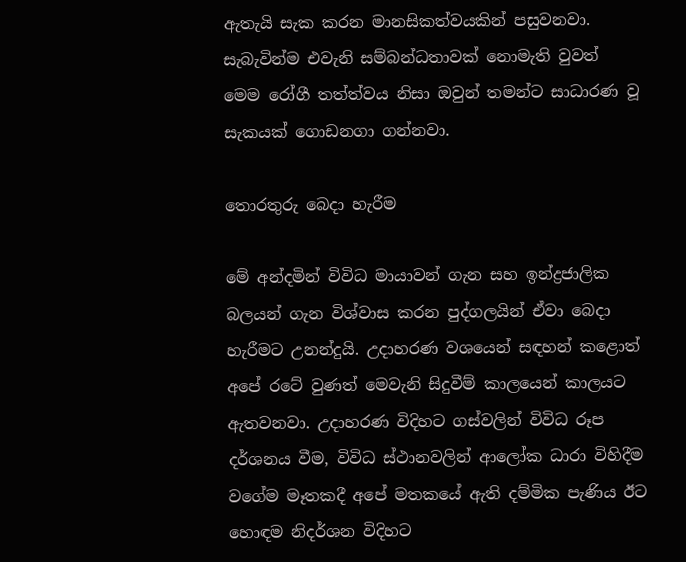ඇතැයි සැක කරන මානසිකත්වයකින් පසුවනවා. සැබැවින්ම එවැනි සම්බන්ධතාවක් නොමැති වුවත් මෙම රෝගී තත්ත්වය නිසා ඔවුන් තමන්ට සාධාරණ වූ සැකයක් ගොඩනගා ගන්නවා.

තොරතුරු බෙදා හැරීම

මේ අන්දමින් විවිධ මායාවන් ගැන සහ ඉන්ද්‍රජාලික බලයන් ගැන විශ්වාස කරන පුද්ගලයින් ඒවා බෙදා හැරීමට උනන්දුයි. උදාහරණ වශයෙන් සඳහන් කළොත් අපේ රටේ වුණත් මෙවැනි සිදුවීම් කාලයෙන් කාලයට ඇතවනවා. උදාහරණ විදිහට ගස්වලින් විවිධ රූප දර්ශනය වීම, විවිධ ස්ථානවලින් ආලෝක ධාරා විහිදීම වගේම මෑතකදී අපේ මතකයේ ඇති දම්මික පැණිය ඊට හොඳම නිදර්ශන විදිහට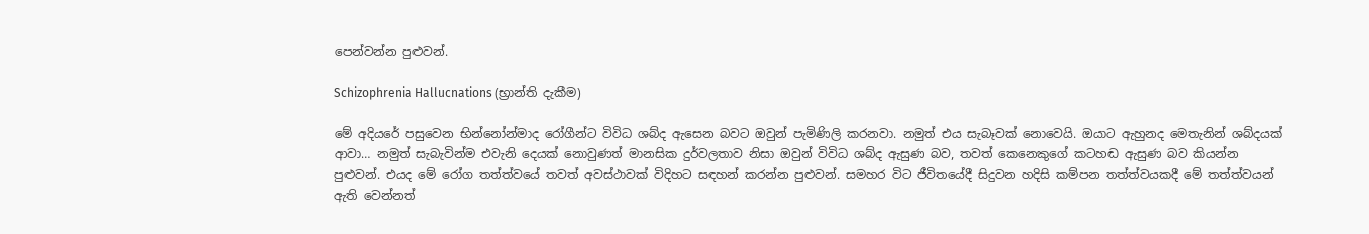පෙන්වන්න පුළුවන්.

Schizophrenia Hallucnations (භ්‍රාන්ති දැකීම)

මේ අදියරේ පසුවෙන භින්නෝන්මාද රෝගීන්ට විවිධ ශබ්ද ඇසෙන බවට ඔවුන් පැමිණිලි කරනවා. නමුත් එය සැබෑවක් නොවෙයි. ඔයාට ඇහුනද මෙතැනින් ශබ්දයක් ආවා… නමුත් සැබැවින්ම එවැනි දෙයක් නොවුණත් මානසික දුර්වලතාව නිසා ඔවුන් විවිධ ශබ්ද ඇසුණ බව, තවත් කෙනෙකුගේ කටහඬ ඇසුණ බව කියන්න පුළුවන්. එයද මේ රෝග තත්ත්වයේ තවත් අවස්ථාවක් විදිහට සඳහන් කරන්න පුළුවන්. සමහර විට ජීවිතයේදී සිදුවන හදිසි කම්පන තත්ත්වයකදී මේ තත්ත්වයන් ඇති වෙන්නත්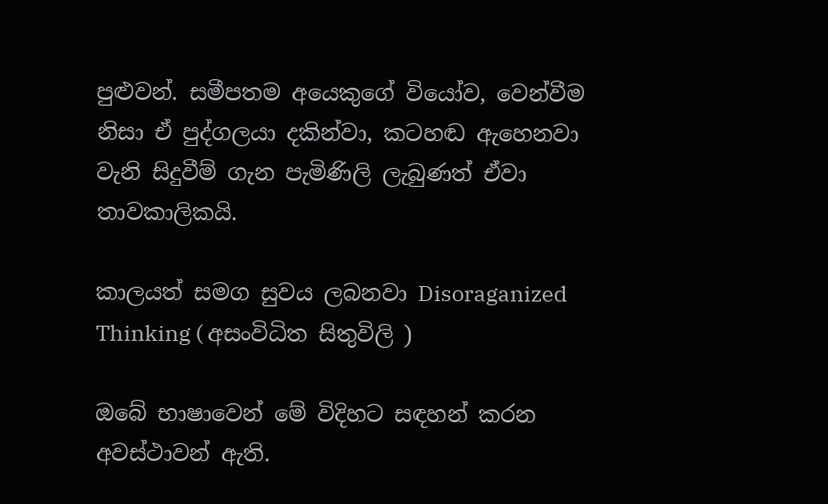පුළුවන්. සමීපතම අයෙකුගේ වියෝව, වෙන්වීම නිසා ඒ පුද්ගලයා දකින්වා, කටහඬ ඇහෙනවා වැනි සිදුවීම් ගැන පැමිණිලි ලැබුණත් ඒවා තාවකාලිකයි.

කාලයත් සමග සුවය ලබනවා Disoraganized Thinking ( අසංවිධිත සිතුවිලි )

ඔබේ භාෂාවෙන් මේ විදිහට සඳහන් කරන අවස්ථාවන් ඇති.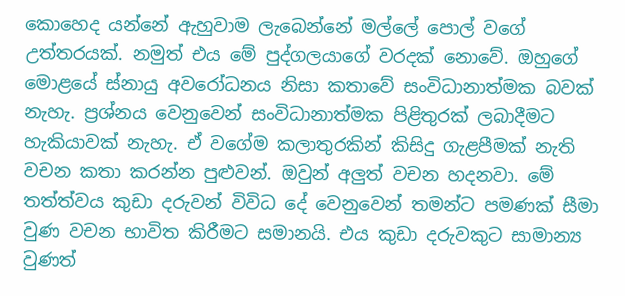කොහෙද යන්නේ ඇහුවාම ලැබෙන්නේ මල්ලේ පොල් වගේ උත්තරයක්. නමුත් එය මේ පුද්ගලයාගේ වරදක් නොවේ. ඔහුගේ මොළයේ ස්නායු අවරෝධනය නිසා කතාවේ සංවිධානාත්මක බවක් නැහැ. ප්‍රශ්නය වෙනුවෙන් සංවිධානාත්මක පිළිතුරක් ලබාදීමට හැකියාවක් නැහැ. ඒ වගේම කලාතුරකින් කිසිදු ගැළපීමක් නැති වචන කතා කරන්න පුළුවන්. ඔවුන් අලුත් වචන හදනවා. මේ තත්ත්වය කුඩා දරුවන් විවිධ දේ වෙනුවෙන් තමන්ට පමණක් සීමා වුණ වචන භාවිත කිරීමට සමානයි. එය කුඩා දරුවකුට සාමාන්‍ය වුණත්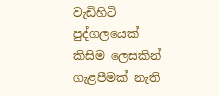වැඩිහිටි පුද්ගලයෙක් කිසිම ලෙසකින් ගැළපීමක් නැති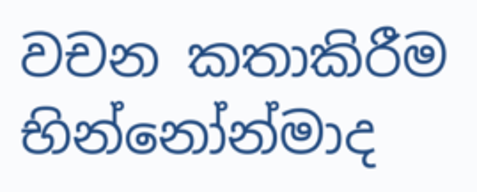වචන කතාකිරීම භින්නෝන්මාද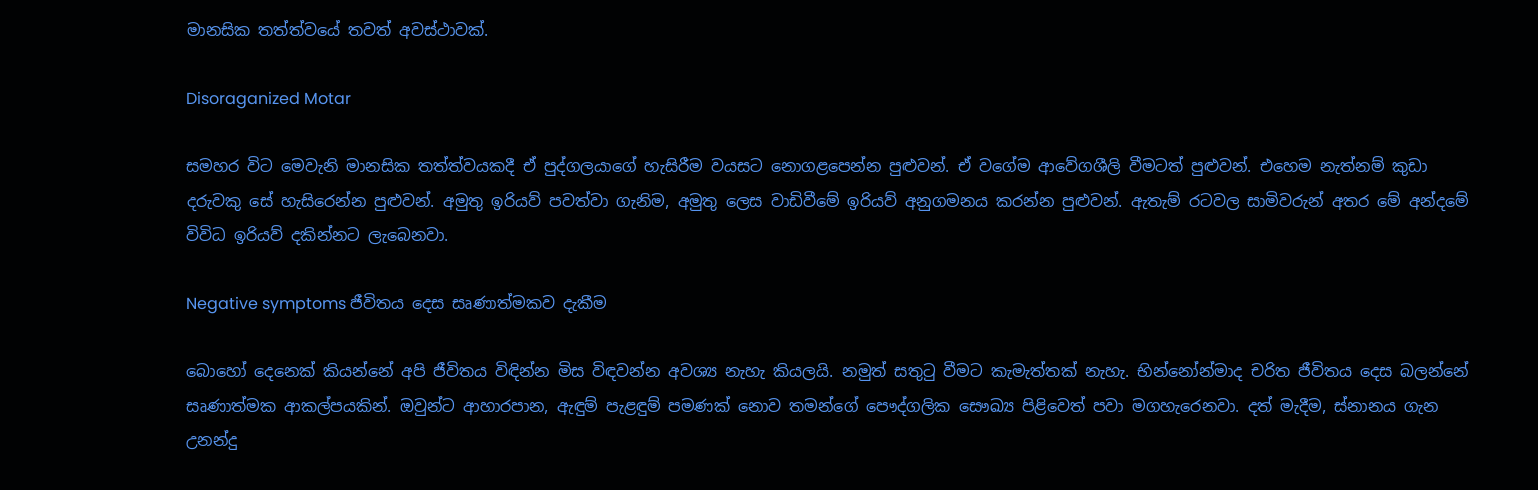මානසික තත්ත්වයේ තවත් අවස්ථාවක්.

Disoraganized Motar

සමහර විට මෙවැනි මානසික තත්ත්වයකදී ඒ පුද්ගලයාගේ හැසිරීම වයසට නොගළපෙන්න පුළුවන්. ඒ වගේම ආවේගශීලි වීමටත් පුළුවන්. එහෙම නැත්නම් කුඩා දරුවකු සේ හැසිරෙන්න පුළුවන්. අමුතු ඉරියව් පවත්වා ගැනිම, අමුතු ලෙස වාඩිවීමේ ඉරියව් අනුගමනය කරන්න පුළුවන්. ඇතැම් රටවල සාමිවරුන් අතර මේ අන්දමේ විවිධ ඉරියව් දකින්නට ලැබෙනවා.

Negative symptoms ජීවිතය දෙස සෘණාත්මකව දැකීම

බොහෝ දෙනෙක් කියන්නේ අපි ජීවිතය විඳින්න මිස විඳවන්න අවශ්‍ය නැහැ කියලයි. නමුත් සතුටු වීමට කැමැත්තක් නැහැ. භින්නෝන්මාද චරිත ජීවිතය දෙස බලන්නේ සෘණාත්මක ආකල්පයකින්. ඔවුන්ට ආහාරපාන, ඇඳුම් පැළඳුම් පමණක් නොව තමන්ගේ පෞද්ගලික සෞඛ්‍ය පිළිවෙත් පවා මගහැරෙනවා. දත් මැදීම, ස්නානය ගැන උනන්දු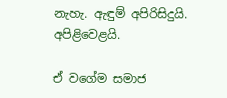නැහැ. ඇඳුම් අපිරිසිදුයි. අපිළිවෙළයි.

ඒ වගේම සමාජ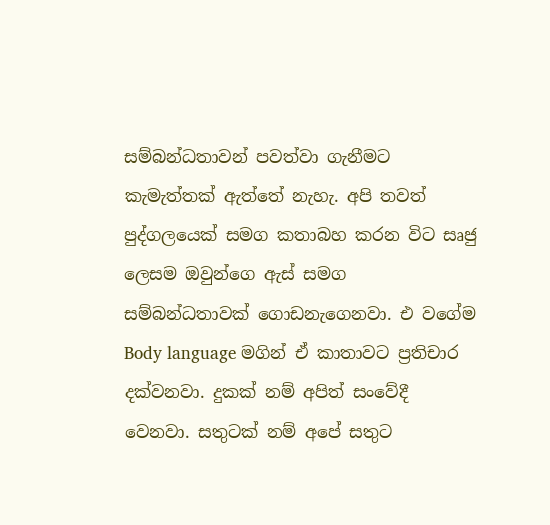සම්බන්ධතාවන් පවත්වා ගැනීමට කැමැත්තක් ඇත්තේ නැහැ. අපි තවත් පුද්ගලයෙක් සමග කතාබහ කරන විට සෘජු ලෙසම ඔවුන්ගෙ ඇස් සමග සම්බන්ධතාවක් ගොඩනැගෙනවා. එ වගේම Body language මගින් ඒ කාතාවට ප්‍රතිචාර දක්වනවා. දුකක් නම් අපිත් සංවේදී වෙනවා. සතුටක් නම් අපේ සතුට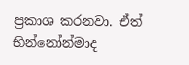ප්‍රකාශ කරනවා. ඒත් භින්නෝන්මාද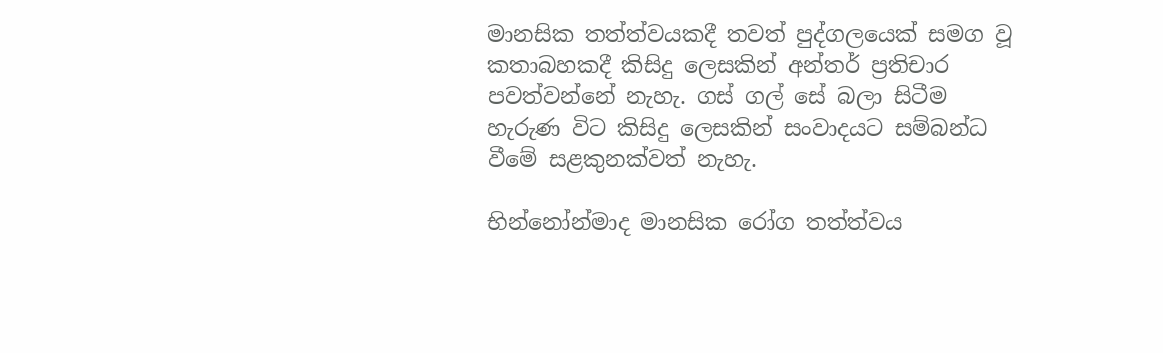මානසික තත්ත්වයකදී තවත් පුද්ගලයෙක් සමග වූ කතාබහකදී කිසිදු ලෙසකින් අන්තර් ප්‍රතිචාර පවත්වන්නේ නැහැ. ගස් ගල් සේ බලා සිටීම හැරුණ විට කිසිදු ලෙසකින් සංවාදයට සම්බන්ධ වීමේ සළකුනක්වත් නැහැ.

භින්නෝන්මාද මානසික රෝග තත්ත්වය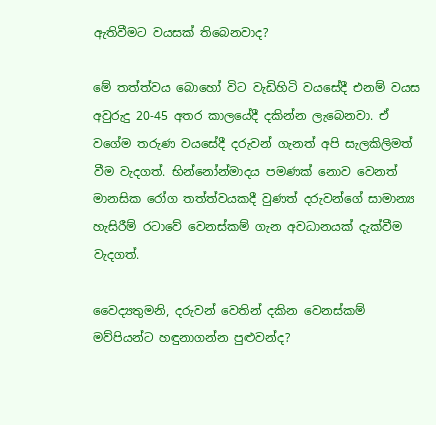ඇතිවීමට වයසක් තිබෙනවාද?

මේ තත්ත්වය බොහෝ විට වැඩිහිටි වයසේදී එනම් වයස අවුරුදු 20-45 අතර කාලයේදී දකින්න ලැබෙනවා. ඒ වගේම තරුණ වයසේදී දරුවන් ගැනත් අපි සැලකිලිමත් වීම වැදගත්. භින්නෝන්මාදය පමණක් නොව වෙනත් මානසික රෝග තත්ත්වයකදී වුණත් දරුවන්ගේ සාමාන්‍ය හැසිරීම් රටාවේ වෙනස්කම් ගැන අවධානයක් දැක්වීම වැදගත්.

වෛද්‍යතුමනි, දරුවන් වෙතින් දකින වෙනස්කම් මව්පියන්ට හඳුනාගන්න පුළුවන්ද?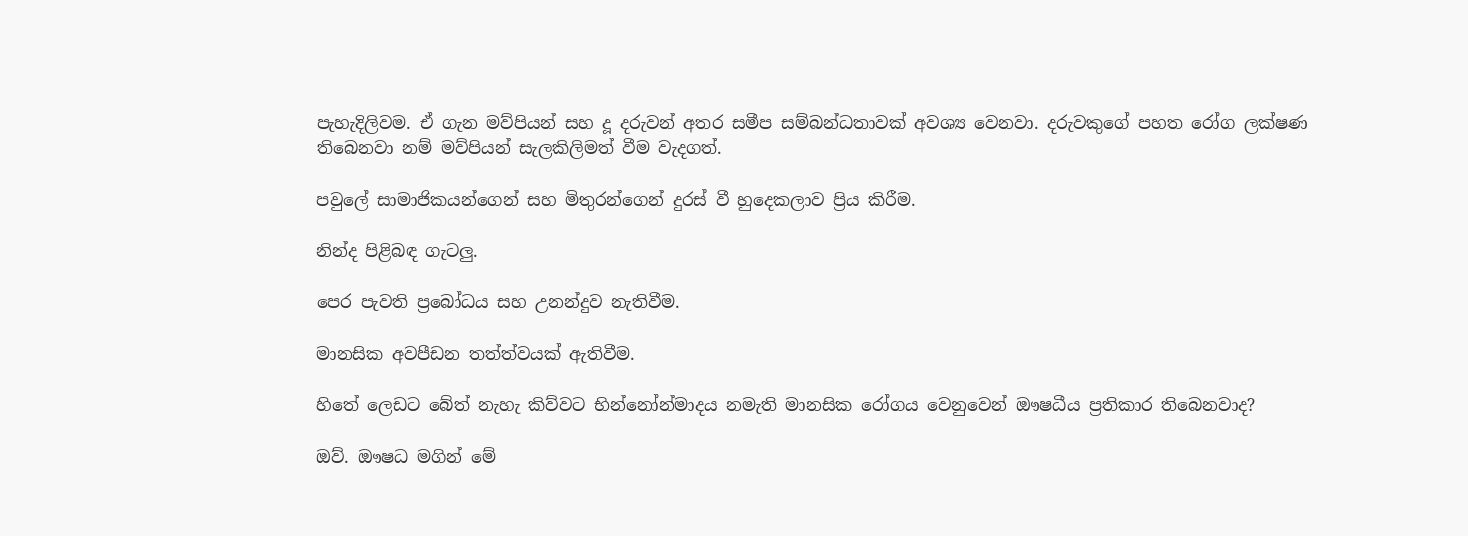පැහැදිලිවම. ඒ ගැන මව්පියන් සහ දූ දරුවන් අතර සමීප සම්බන්ධතාවක් අවශ්‍ය වෙනවා. දරුවකුගේ පහත රෝග ලක්ෂණ තිබෙනවා නම් මව්පියන් සැලකිලිමත් වීම වැදගත්.

පවුලේ සාමාජිකයන්ගෙන් සහ මිතුරන්ගෙන් දුරස් වී හුදෙකලාව ප්‍රිය කිරීම.

නින්ද පිළිබඳ ගැටලු.

පෙර පැවති ප්‍රබෝධය සහ උනන්දුව නැතිවීම.

මානසික අවපීඩන තත්ත්වයක් ඇතිවීම.

හිතේ ලෙඩට බේත් නැහැ කිව්වට භින්නෝන්මාදය නමැති මානසික රෝගය වෙනුවෙන් ඖෂධීය ප්‍රතිකාර තිබෙනවාද?

ඔව්. ඖෂධ මගින් මේ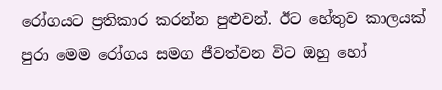රෝගයට ප්‍රතිකාර කරන්න පුළුවන්. ඊට හේතුව කාලයක් පුරා මෙම රෝගය සමග ජීවත්වන විට ඔහු හෝ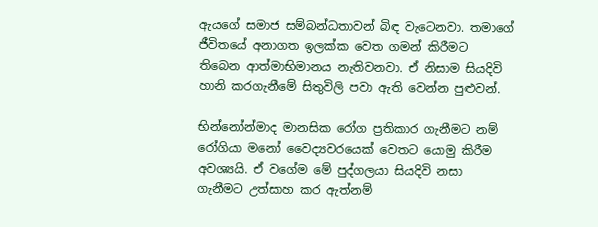ඇයගේ සමාජ සම්බන්ධතාවන් බිඳ වැටෙනවා. තමාගේ ජීවිතයේ අනාගත ඉලක්ක වෙත ගමන් කිරීමට තිබෙන ආත්මාභිමානය නැතිවනවා. ඒ නිසාම සියදිවි හානි කරගැනීමේ සිතුවිලි පවා ඇති වෙන්න පුළුවන්.

භින්නෝන්මාද මානසික රෝග ප්‍රතිකාර ගැනීමට නම් රෝගියා මනෝ වෛද්‍යවරයෙක් වෙතට යොමු කිරීම අවශ්‍යයි. ඒ වගේම මේ පුද්ගලයා සියදිවි නසා ගැනීමට උත්සාහ කර ඇත්නම්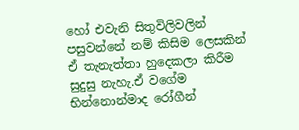හෝ එවැනි සිතුවිලිවලින් පසුවන්නේ නම් කිසිම ලෙසකින් ඒ තැනැත්තා හුදෙකලා කිරීම සුදුසු නැහැ.ඒ වගේම භින්නොන්මාද රෝගීන්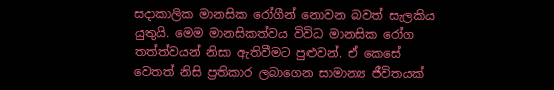සදාකාලික මානසික රෝගීන් නොවන බවත් සැලකිය යුතුයි. මෙම මානසිකත්වය විවිධ මානසික රෝග තත්ත්වයන් නිසා ඇතිවීමට පුළුවන්. ඒ කෙසේ වෙතත් නිසි ප්‍රතිකාර ලබාගෙන සාමාන්‍ය ජීවිතයක්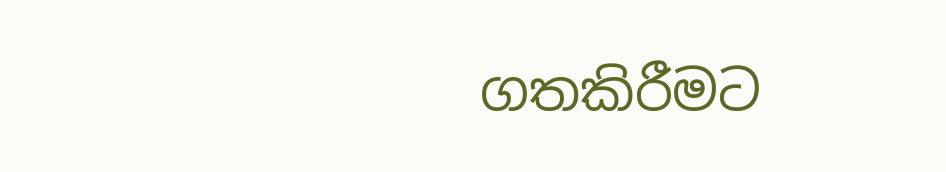ගතකිරීමට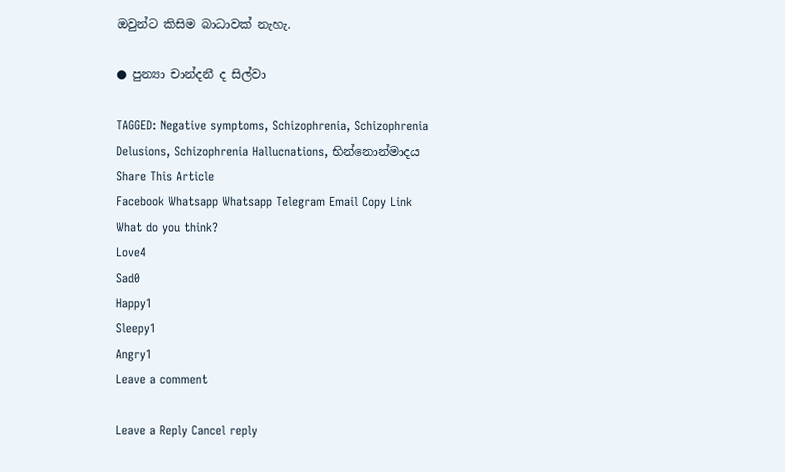ඔවුන්ට කිසිම බාධාවක් නැහැ.

● පුන්‍යා චාන්දනී ද සිල්වා

TAGGED: Negative symptoms, Schizophrenia, Schizophrenia Delusions, Schizophrenia Hallucnations, භින්නොන්මාදය
Share This Article
Facebook Whatsapp Whatsapp Telegram Email Copy Link
What do you think?
Love4
Sad0
Happy1
Sleepy1
Angry1
Leave a comment

Leave a Reply Cancel reply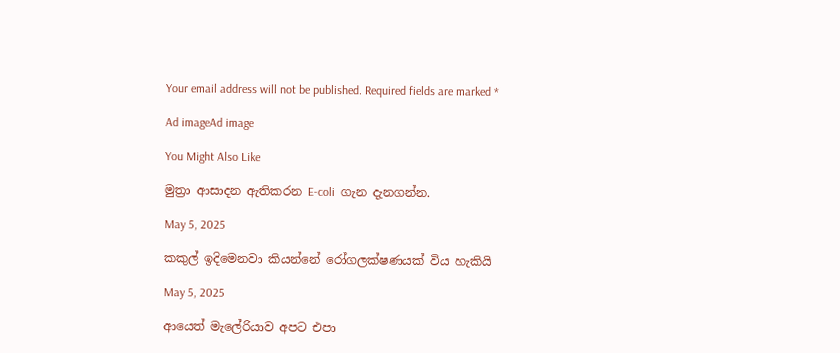Your email address will not be published. Required fields are marked *

Ad imageAd image

You Might Also Like

මුත්‍රා ආසාදන ඇතිකරන E-coli  ගැන දැනගන්න.

May 5, 2025

කකුල් ඉදිමෙනවා කියන්නේ රෝගලක්ෂණයක් විය හැකියි

May 5, 2025

ආයෙත් මැලේරියාව අපට එපා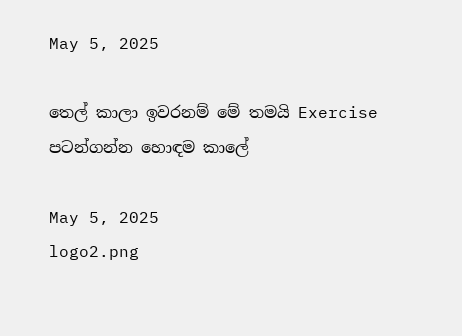May 5, 2025

තෙල් කාලා ඉවරනම් මේ තමයි Exercise පටන්ගන්න හොඳම කාලේ

May 5, 2025
logo2.png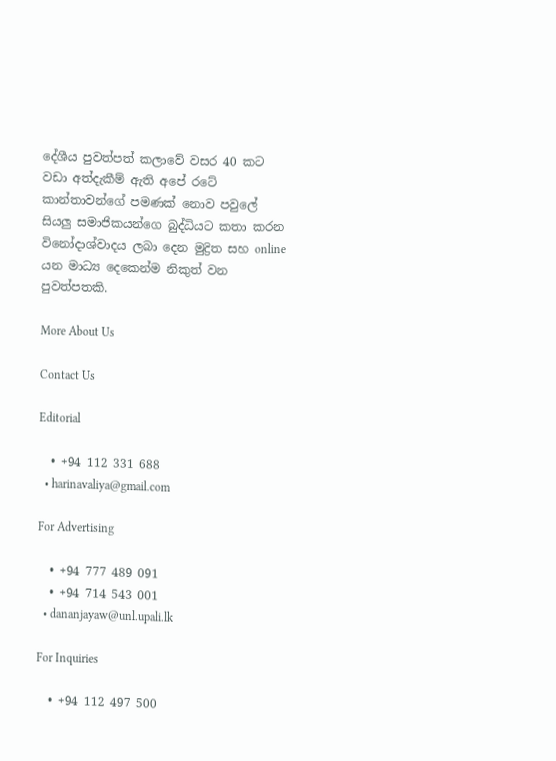දේශීය පුවත්පත් කලාවේ වසර 40 කට වඩා අත්දැකීම් ඇති අපේ රටේ කාන්තාවන්ගේ පමණක් නොව පවුලේ සියලු සමාජිකයන්ගෙ බුද්ධියට කතා කරන විනෝදාශ්වාදය ලබා දෙන මුද්‍රිත සහ online යන මාධ්‍ය දෙකෙන්ම නිකුත් වන පුවත්පතකි.

More About Us

Contact Us

Editorial

  • +94 112 331 688
  • harinavaliya@gmail.com

For Advertising

  • +94 777 489 091
  • +94 714 543 001
  • dananjayaw@unl.upali.lk

For Inquiries

  • +94 112 497 500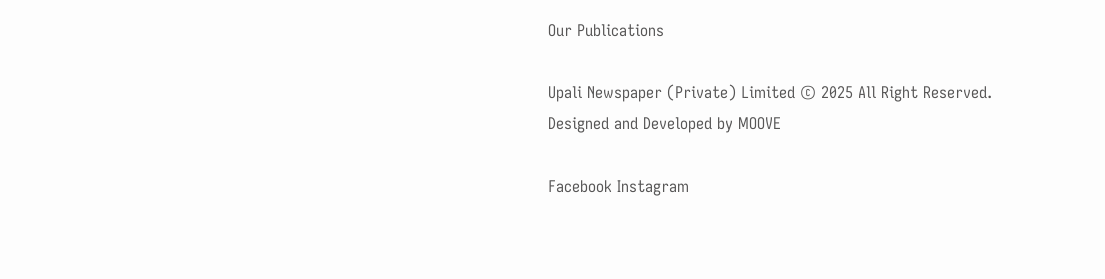Our Publications

Upali Newspaper (Private) Limited © 2025 All Right Reserved.
Designed and Developed by MOOVE

Facebook Instagram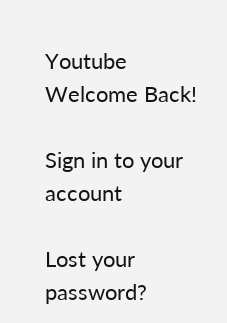Youtube
Welcome Back!

Sign in to your account

Lost your password?